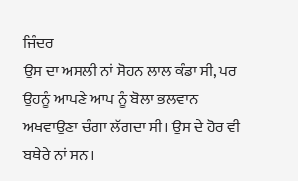ਜਿੰਦਰ
ਉਸ ਦਾ ਅਸਲੀ ਨਾਂ ਸੋਹਨ ਲਾਲ ਕੰਡਾ ਸੀ, ਪਰ ਉਹਨੂੰ ਆਪਣੇ ਆਪ ਨੂੰ ਬੋਲਾ ਭਲਵਾਨ ਅਖਵਾਉਣਾ ਚੰਗਾ ਲੱਗਦਾ ਸੀ। ਉਸ ਦੇ ਹੋਰ ਵੀ ਬਥੇਰੇ ਨਾਂ ਸਨ।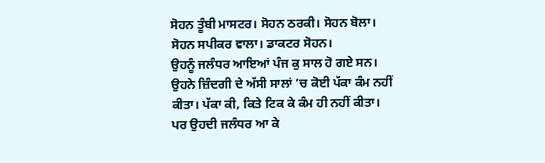ਸੋਹਨ ਤੂੰਬੀ ਮਾਸਟਰ। ਸੋਹਨ ਠਰਕੀ। ਸੋਹਨ ਬੋਲਾ। ਸੋਹਨ ਸਪੀਕਰ ਵਾਲਾ। ਡਾਕਟਰ ਸੋਹਨ।
ਉਹਨੂੰ ਜਲੰਧਰ ਆਇਆਂ ਪੰਜ ਕੁ ਸਾਲ ਹੋ ਗਏ ਸਨ। ਉਹਨੇ ਜ਼ਿੰਦਗੀ ਦੇ ਅੱਸੀ ਸਾਲਾਂ ’ਚ ਕੋਈ ਪੱਕਾ ਕੰਮ ਨਹੀਂ ਕੀਤਾ। ਪੱਕਾ ਕੀ, ਕਿਤੇ ਟਿਕ ਕੇ ਕੰਮ ਹੀ ਨਹੀਂ ਕੀਤਾ। ਪਰ ਉਹਦੀ ਜਲੰਧਰ ਆ ਕੇ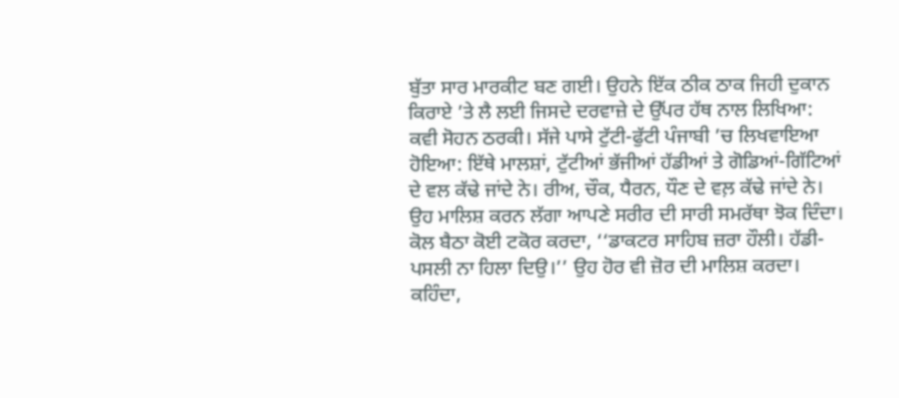ਬੁੱਤਾ ਸਾਰ ਮਾਰਕੀਟ ਬਣ ਗਈ। ਉਹਨੇ ਇੱਕ ਠੀਕ ਠਾਕ ਜਿਹੀ ਦੁਕਾਨ ਕਿਰਾਏ ’ਤੇ ਲੈ ਲਈ ਜਿਸਦੇ ਦਰਵਾਜ਼ੇ ਦੇ ਉੱਪਰ ਹੱਥ ਨਾਲ ਲਿਖਿਆ: ਕਵੀ ਸੋਹਨ ਠਰਕੀ। ਸੱਜੇ ਪਾਸੇ ਟੁੱਟੀ-ਫੁੱਟੀ ਪੰਜਾਬੀ ’ਚ ਲਿਖਵਾਇਆ ਹੋਇਆ: ਇੱਥੇ ਮਾਲਸ਼ਾਂ, ਟੁੱਟੀਆਂ ਭੱਜੀਆਂ ਹੱਡੀਆਂ ਤੇ ਗੋਡਿਆਂ-ਗਿੱਟਿਆਂ ਦੇ ਵਲ ਕੱਢੇ ਜਾਂਦੇ ਨੇ। ਰੀਅ, ਚੌਕ, ਧੈਰਨ, ਧੌਣ ਦੇ ਵਲ਼ ਕੱਢੇ ਜਾਂਦੇ ਨੇ।
ਉਹ ਮਾਲਿਸ਼ ਕਰਨ ਲੱਗਾ ਆਪਣੇ ਸਰੀਰ ਦੀ ਸਾਰੀ ਸਮਰੱਥਾ ਝੋਕ ਦਿੰਦਾ। ਕੋਲ ਬੈਠਾ ਕੋਈ ਟਕੋਰ ਕਰਦਾ, ‘‘ਡਾਕਟਰ ਸਾਹਿਬ ਜ਼ਰਾ ਹੌਲੀ। ਹੱਡੀ-ਪਸਲੀ ਨਾ ਹਿਲਾ ਦਿਉ।’’ ਉਹ ਹੋਰ ਵੀ ਜ਼ੋਰ ਦੀ ਮਾਲਿਸ਼ ਕਰਦਾ। ਕਹਿੰਦਾ,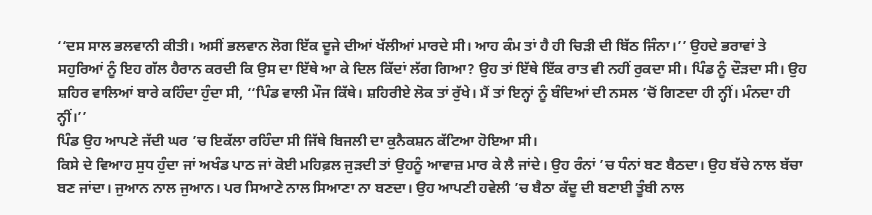‘‘ਦਸ ਸਾਲ ਭਲਵਾਨੀ ਕੀਤੀ। ਅਸੀਂ ਭਲਵਾਨ ਲੋਗ ਇੱਕ ਦੂਜੇ ਦੀਆਂ ਖੱਲੀਆਂ ਮਾਰਦੇ ਸੀ। ਆਹ ਕੰਮ ਤਾਂ ਹੈ ਹੀ ਚਿੜੀ ਦੀ ਬਿੱਠ ਜਿੰਨਾ।’’ ਉਹਦੇ ਭਰਾਵਾਂ ਤੇ ਸਹੁਰਿਆਂ ਨੂੰ ਇਹ ਗੱਲ ਹੈਰਾਨ ਕਰਦੀ ਕਿ ਉਸ ਦਾ ਇੱਥੇ ਆ ਕੇ ਦਿਲ ਕਿੱਦਾਂ ਲੱਗ ਗਿਆ? ਉਹ ਤਾਂ ਇੱਥੇ ਇੱਕ ਰਾਤ ਵੀ ਨਹੀਂ ਰੁਕਦਾ ਸੀ। ਪਿੰਡ ਨੂੰ ਦੌੜਦਾ ਸੀ। ਉਹ ਸ਼ਹਿਰ ਵਾਲਿਆਂ ਬਾਰੇ ਕਹਿੰਦਾ ਹੁੰਦਾ ਸੀ, ‘‘ਪਿੰਡ ਵਾਲੀ ਮੌਜ ਕਿੱਥੇ। ਸ਼ਹਿਰੀਏ ਲੋਕ ਤਾਂ ਰੁੱਖੇ। ਮੈਂ ਤਾਂ ਇਨ੍ਹਾਂ ਨੂੰ ਬੰਦਿਆਂ ਦੀ ਨਸਲ ’ਚੋਂ ਗਿਣਦਾ ਹੀ ਨ੍ਹੀਂ। ਮੰਨਦਾ ਹੀ ਨ੍ਹੀਂ।’’
ਪਿੰਡ ਉਹ ਆਪਣੇ ਜੱਦੀ ਘਰ ’ਚ ਇਕੱਲਾ ਰਹਿੰਦਾ ਸੀ ਜਿੱਥੇ ਬਿਜਲੀ ਦਾ ਕੁਨੈਕਸ਼ਨ ਕੱਟਿਆ ਹੋਇਆ ਸੀ।
ਕਿਸੇ ਦੇ ਵਿਆਹ ਸੁਧ ਹੁੰਦਾ ਜਾਂ ਅਖੰਡ ਪਾਠ ਜਾਂ ਕੋਈ ਮਹਿਫ਼ਲ ਜੁੜਦੀ ਤਾਂ ਉਹਨੂੰ ਆਵਾਜ਼ ਮਾਰ ਕੇ ਲੈ ਜਾਂਦੇ। ਉਹ ਰੰਨਾਂ ’ਚ ਧੰਨਾਂ ਬਣ ਬੈਠਦਾ। ਉਹ ਬੱਚੇ ਨਾਲ ਬੱਚਾ ਬਣ ਜਾਂਦਾ। ਜੁਆਨ ਨਾਲ ਜੁਆਨ। ਪਰ ਸਿਆਣੇ ਨਾਲ ਸਿਆਣਾ ਨਾ ਬਣਦਾ। ਉਹ ਆਪਣੀ ਹਵੇਲੀ ’ਚ ਬੈਠਾ ਕੱਦੂ ਦੀ ਬਣਾਈ ਤੂੰਬੀ ਨਾਲ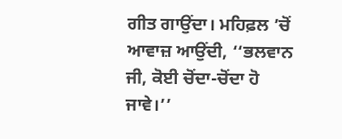ਗੀਤ ਗਾਉਂਦਾ। ਮਹਿਫ਼ਲ ’ਚੋਂ ਆਵਾਜ਼ ਆਉਂਦੀ, ‘‘ਭਲਵਾਨ ਜੀ, ਕੋਈ ਚੋਂਦਾ-ਚੋਂਦਾ ਹੋ ਜਾਵੇ।’’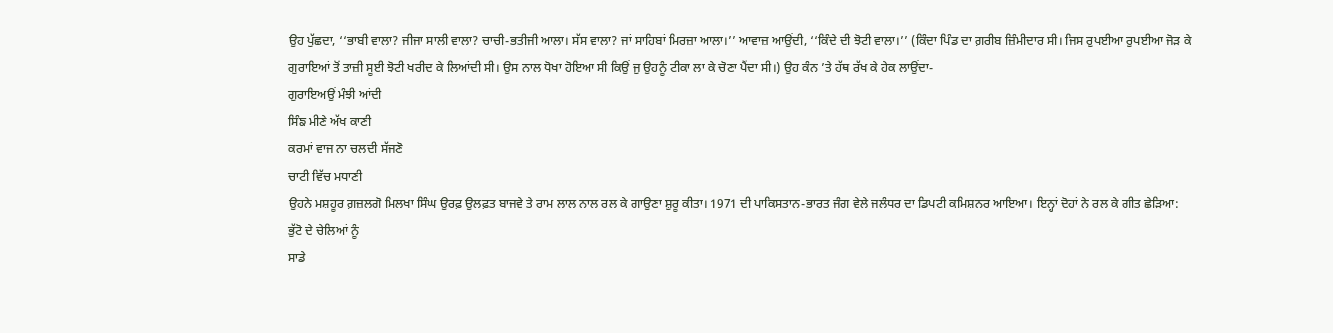ਉਹ ਪੁੱਛਦਾ, ‘‘ਭਾਬੀ ਵਾਲਾ? ਜੀਜਾ ਸਾਲੀ ਵਾਲਾ? ਚਾਚੀ-ਭਤੀਜੀ ਆਲਾ। ਸੱਸ ਵਾਲਾ? ਜਾਂ ਸਾਹਿਬਾਂ ਮਿਰਜ਼ਾ ਆਲਾ।’’ ਆਵਾਜ਼ ਆਉਂਦੀ, ‘‘ਕਿੰਦੇ ਦੀ ਝੋਟੀ ਵਾਲਾ।’’ (ਕਿੰਦਾ ਪਿੰਡ ਦਾ ਗ਼ਰੀਬ ਜ਼ਿੰਮੀਦਾਰ ਸੀ। ਜਿਸ ਰੁਪਈਆ ਰੁਪਈਆ ਜੋੜ ਕੇ ਗੁਰਾਇਆਂ ਤੋਂ ਤਾਜ਼ੀ ਸੂਈ ਝੋਟੀ ਖਰੀਦ ਕੇ ਲਿਆਂਦੀ ਸੀ। ਉਸ ਨਾਲ ਧੋਖਾ ਹੋਇਆ ਸੀ ਕਿਉਂ ਜੁ ਉਹਨੂੰ ਟੀਕਾ ਲਾ ਕੇ ਚੋਣਾ ਪੈਂਦਾ ਸੀ।) ਉਹ ਕੰਨ ’ਤੇ ਹੱਥ ਰੱਖ ਕੇ ਹੇਕ ਲਾਉਂਦਾ-
ਗੁਰਾਇਅਉਂ ਮੰਝੀ ਆਂਦੀ
ਸਿੰਙ ਮੀਣੇ ਅੱਖ ਕਾਣੀ
ਕਰਮਾਂ ਵਾਜ ਨਾ ਚਲਦੀ ਸੱਜਣੋ
ਚਾਟੀ ਵਿੱਚ ਮਧਾਣੀ
ਉਹਨੇ ਮਸ਼ਹੂਰ ਗ਼ਜ਼ਲਗੋ ਮਿਲਖਾ ਸਿੰਘ ਉਰਫ਼ ਉਲਫ਼ਤ ਬਾਜਵੇ ਤੇ ਰਾਮ ਲਾਲ ਨਾਲ ਰਲ ਕੇ ਗਾਉਣਾ ਸ਼ੁਰੂ ਕੀਤਾ। 1971 ਦੀ ਪਾਕਿਸਤਾਨ-ਭਾਰਤ ਜੰਗ ਵੇਲੇ ਜਲੰਧਰ ਦਾ ਡਿਪਟੀ ਕਮਿਸ਼ਨਰ ਆਇਆ। ਇਨ੍ਹਾਂ ਦੋਹਾਂ ਨੇ ਰਲ ਕੇ ਗੀਤ ਛੇੜਿਆ:
ਭੁੱਟੋ ਦੇ ਚੇਲਿਆਂ ਨੂੰ
ਸਾਡੇ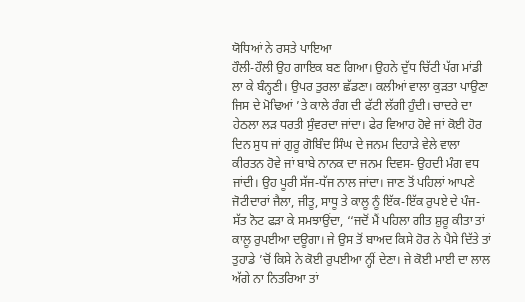ਯੋਧਿਆਂ ਨੇ ਰਸਤੇ ਪਾਇਆ
ਹੌਲੀ-ਹੌਲੀ ਉਹ ਗਾਇਕ ਬਣ ਗਿਆ। ਉਹਨੇ ਦੁੱਧ ਚਿੱਟੀ ਪੱਗ ਮਾਂਡੀ ਲਾ ਕੇ ਬੰਨ੍ਹਣੀ। ਉਪਰ ਤੁਰਲਾ ਛੱਡਣਾ। ਕਲੀਆਂ ਵਾਲਾ ਕੁੜਤਾ ਪਾਉਣਾ ਜਿਸ ਦੇ ਮੋਢਿਆਂ ’ਤੇ ਕਾਲੇ ਰੰਗ ਦੀ ਫੱਟੀ ਲੱਗੀ ਹੁੰਦੀ। ਚਾਦਰੇ ਦਾ ਹੇਠਲਾ ਲੜ ਧਰਤੀ ਸੁੰਵਰਦਾ ਜਾਂਦਾ। ਫੇਰ ਵਿਆਹ ਹੋਵੇ ਜਾਂ ਕੋਈ ਹੋਰ ਦਿਨ ਸੁਧ ਜਾਂ ਗੁਰੂ ਗੋਬਿੰਦ ਸਿੰਘ ਦੇ ਜਨਮ ਦਿਹਾੜੇ ਵੇਲੇ ਵਾਲਾ ਕੀਰਤਨ ਹੋਵੇ ਜਾਂ ਬਾਬੇ ਨਾਨਕ ਦਾ ਜਨਮ ਦਿਵਸ- ਉਹਦੀ ਮੰਗ ਵਧ ਜਾਂਦੀ। ਉਹ ਪੂਰੀ ਸੱਜ-ਧੱਜ ਨਾਲ ਜਾਂਦਾ। ਜਾਣ ਤੋਂ ਪਹਿਲਾਂ ਆਪਣੇ ਜੋਟੀਦਾਰਾਂ ਜੈਲਾ, ਜੀਤੂ, ਸਾਧੂ ਤੇ ਕਾਲੂ ਨੂੰ ਇੱਕ-ਇੱਕ ਰੁਪਏ ਦੇ ਪੰਜ-ਸੱਤ ਨੋਟ ਫੜਾ ਕੇ ਸਮਝਾਉਂਦਾ, ‘‘ਜਦੋਂ ਮੈਂ ਪਹਿਲਾ ਗੀਤ ਸ਼ੁਰੂ ਕੀਤਾ ਤਾਂ ਕਾਲੂ ਰੁਪਈਆ ਦਊਗਾ। ਜੇ ਉਸ ਤੋਂ ਬਾਅਦ ਕਿਸੇ ਹੋਰ ਨੇ ਪੈਸੇ ਦਿੱਤੇ ਤਾਂ ਤੁਹਾਡੇ ’ਚੋਂ ਕਿਸੇ ਨੇ ਕੋਈ ਰੁਪਈਆ ਨ੍ਹੀਂ ਦੇਣਾ। ਜੇ ਕੋਈ ਮਾਈ ਦਾ ਲਾਲ ਅੱਗੇ ਨਾ ਨਿਤਰਿਆ ਤਾਂ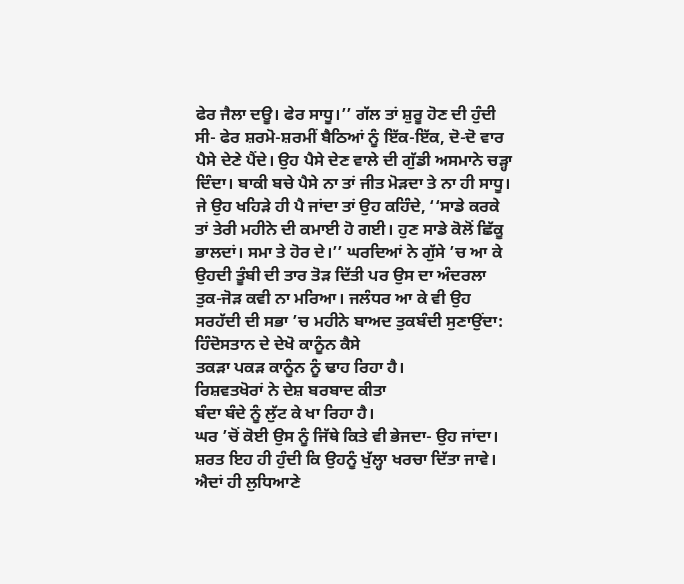ਫੇਰ ਜੈਲਾ ਦਊ। ਫੇਰ ਸਾਧੂ।’’ ਗੱਲ ਤਾਂ ਸ਼ੁਰੂ ਹੋਣ ਦੀ ਹੁੰਦੀ ਸੀ- ਫੇਰ ਸ਼ਰਮੋ-ਸ਼ਰਮੀਂ ਬੈਠਿਆਂ ਨੂੰ ਇੱਕ-ਇੱਕ, ਦੋ-ਦੋ ਵਾਰ ਪੈਸੇ ਦੇਣੇ ਪੈਂਦੇ। ਉਹ ਪੈਸੇ ਦੇਣ ਵਾਲੇ ਦੀ ਗੁੱਡੀ ਅਸਮਾਨੇ ਚੜ੍ਹਾ ਦਿੰਦਾ। ਬਾਕੀ ਬਚੇ ਪੈਸੇ ਨਾ ਤਾਂ ਜੀਤ ਮੋੜਦਾ ਤੇ ਨਾ ਹੀ ਸਾਧੂ। ਜੇ ਉਹ ਖਹਿੜੇ ਹੀ ਪੈ ਜਾਂਦਾ ਤਾਂ ਉਹ ਕਹਿੰਦੇ, ‘‘ਸਾਡੇ ਕਰਕੇ ਤਾਂ ਤੇਰੀ ਮਹੀਨੇ ਦੀ ਕਮਾਈ ਹੋ ਗਈ। ਹੁਣ ਸਾਡੇ ਕੋਲੋਂ ਛਿੱਕੂ ਭਾਲਦਾਂ। ਸਮਾ ਤੇ ਹੋਰ ਦੇ।’’ ਘਰਦਿਆਂ ਨੇ ਗੁੱਸੇ ’ਚ ਆ ਕੇ ਉਹਦੀ ਤੂੰਬੀ ਦੀ ਤਾਰ ਤੋੜ ਦਿੱਤੀ ਪਰ ਉਸ ਦਾ ਅੰਦਰਲਾ ਤੁਕ-ਜੋੜ ਕਵੀ ਨਾ ਮਰਿਆ। ਜਲੰਧਰ ਆ ਕੇ ਵੀ ਉਹ ਸਰਹੱਦੀ ਦੀ ਸਭਾ ’ਚ ਮਹੀਨੇ ਬਾਅਦ ਤੁਕਬੰਦੀ ਸੁਣਾਉਂਦਾ:
ਹਿੰਦੋਸਤਾਨ ਦੇ ਦੇਖੋ ਕਾਨੂੰਨ ਕੈਸੇ
ਤਕੜਾ ਪਕੜ ਕਾਨੂੰਨ ਨੂੰ ਢਾਹ ਰਿਹਾ ਹੈ।
ਰਿਸ਼ਵਤਖੋਰਾਂ ਨੇ ਦੇਸ਼ ਬਰਬਾਦ ਕੀਤਾ
ਬੰਦਾ ਬੰਦੇ ਨੂੰ ਲੁੱਟ ਕੇ ਖਾ ਰਿਹਾ ਹੈ।
ਘਰ ’ਚੋਂ ਕੋਈ ਉਸ ਨੂੰ ਜਿੱਥੇ ਕਿਤੇ ਵੀ ਭੇਜਦਾ- ਉਹ ਜਾਂਦਾ। ਸ਼ਰਤ ਇਹ ਹੀ ਹੁੰਦੀ ਕਿ ਉਹਨੂੰ ਖੁੱਲ੍ਹਾ ਖਰਚਾ ਦਿੱਤਾ ਜਾਵੇ। ਐਦਾਂ ਹੀ ਲੁਧਿਆਣੇ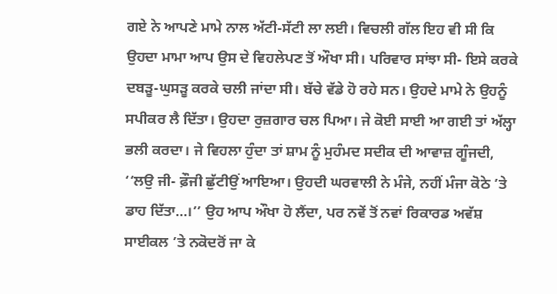ਗਏ ਨੇ ਆਪਣੇ ਮਾਮੇ ਨਾਲ ਅੱਟੀ-ਸੱਟੀ ਲਾ ਲਈ। ਵਿਚਲੀ ਗੱਲ ਇਹ ਵੀ ਸੀ ਕਿ ਉਹਦਾ ਮਾਮਾ ਆਪ ਉਸ ਦੇ ਵਿਹਲੇਪਣ ਤੋਂ ਔਖਾ ਸੀ। ਪਰਿਵਾਰ ਸਾਂਝਾ ਸੀ- ਇਸੇ ਕਰਕੇ ਦਬੜੂ-ਘੁਸੜੂ ਕਰਕੇ ਚਲੀ ਜਾਂਦਾ ਸੀ। ਬੱਚੇ ਵੱਡੇ ਹੋ ਰਹੇ ਸਨ। ਉਹਦੇ ਮਾਮੇ ਨੇ ਉਹਨੂੰ ਸਪੀਕਰ ਲੈ ਦਿੱਤਾ। ਉਹਦਾ ਰੁਜ਼ਗਾਰ ਚਲ ਪਿਆ। ਜੇ ਕੋਈ ਸਾਈ ਆ ਗਈ ਤਾਂ ਅੱਲ੍ਹਾ ਭਲੀ ਕਰਦਾ। ਜੇ ਵਿਹਲਾ ਹੁੰਦਾ ਤਾਂ ਸ਼ਾਮ ਨੂੰ ਮੁਹੰਮਦ ਸਦੀਕ ਦੀ ਆਵਾਜ਼ ਗੂੰਜਦੀ, ‘‘ਲਉ ਜੀ- ਫ਼ੌਜੀ ਛੁੱਟੀਉਂ ਆਇਆ। ਉਹਦੀ ਘਰਵਾਲੀ ਨੇ ਮੰਜੇ, ਨਹੀਂ ਮੰਜਾ ਕੋਠੇ ’ਤੇ ਡਾਹ ਦਿੱਤਾ…।’’ ਉਹ ਆਪ ਔਖਾ ਹੋ ਲੈਂਦਾ, ਪਰ ਨਵੇਂ ਤੋਂ ਨਵਾਂ ਰਿਕਾਰਡ ਅਵੱਸ਼ ਸਾਈਕਲ ’ਤੇ ਨਕੋਦਰੋਂ ਜਾ ਕੇ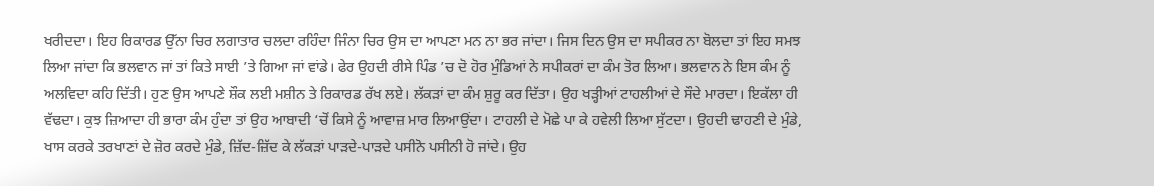ਖਰੀਦਦਾ। ਇਹ ਰਿਕਾਰਡ ਉੱਨਾ ਚਿਰ ਲਗਾਤਾਰ ਚਲਦਾ ਰਹਿੰਦਾ ਜਿੰਨਾ ਚਿਰ ਉਸ ਦਾ ਆਪਣਾ ਮਨ ਨਾ ਭਰ ਜਾਂਦਾ। ਜਿਸ ਦਿਨ ਉਸ ਦਾ ਸਪੀਕਰ ਨਾ ਬੋਲਦਾ ਤਾਂ ਇਹ ਸਮਝ ਲਿਆ ਜਾਂਦਾ ਕਿ ਭਲਵਾਨ ਜਾਂ ਤਾਂ ਕਿਤੇ ਸਾਈ ’ਤੇ ਗਿਆ ਜਾਂ ਵਾਂਡੇ। ਫੇਰ ਉਹਦੀ ਰੀਸੇ ਪਿੰਡ ’ਚ ਦੋ ਹੋਰ ਮੁੰਡਿਆਂ ਨੇ ਸਪੀਕਰਾਂ ਦਾ ਕੰਮ ਤੋਰ ਲਿਆ। ਭਲਵਾਨ ਨੇ ਇਸ ਕੰਮ ਨੂੰ ਅਲਵਿਦਾ ਕਹਿ ਦਿੱਤੀ। ਹੁਣ ਉਸ ਆਪਣੇ ਸ਼ੌਕ ਲਈ ਮਸ਼ੀਨ ਤੇ ਰਿਕਾਰਡ ਰੱਖ ਲਏ। ਲੱਕੜਾਂ ਦਾ ਕੰਮ ਸ਼ੁਰੂ ਕਰ ਦਿੱਤਾ। ਉਹ ਖੜ੍ਹੀਆਂ ਟਾਹਲੀਆਂ ਦੇ ਸੌਦੇ ਮਾਰਦਾ। ਇਕੱਲਾ ਹੀ ਵੱਢਦਾ। ਕੁਝ ਜ਼ਿਆਦਾ ਹੀ ਭਾਰਾ ਕੰਮ ਹੁੰਦਾ ਤਾਂ ਉਹ ਆਬਾਦੀ ‘ਚੋਂ ਕਿਸੇ ਨੂੰ ਆਵਾਜ਼ ਮਾਰ ਲਿਆਉਂਦਾ। ਟਾਹਲੀ ਦੇ ਮੋਛੇ ਪਾ ਕੇ ਹਵੇਲੀ ਲਿਆ ਸੁੱਟਦਾ। ਉਹਦੀ ਢਾਹਣੀ ਦੇ ਮੁੰਡੇ, ਖਾਸ ਕਰਕੇ ਤਰਖਾਣਾਂ ਦੇ ਜ਼ੋਰ ਕਰਦੇ ਮੁੰਡੇ, ਜ਼ਿੱਦ-ਜ਼ਿੱਦ ਕੇ ਲੱਕੜਾਂ ਪਾੜਦੇ-ਪਾੜਦੇ ਪਸੀਨੋ ਪਸੀਨੀ ਹੋ ਜਾਂਦੇ। ਉਹ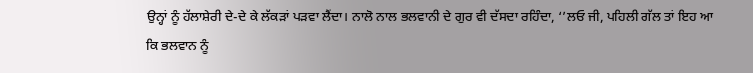ਉਨ੍ਹਾਂ ਨੂੰ ਹੱਲਾਸ਼ੇਰੀ ਦੇ-ਦੇ ਕੇ ਲੱਕੜਾਂ ਪੜਵਾ ਲੈਂਦਾ। ਨਾਲੋ ਨਾਲ ਭਲਵਾਨੀ ਦੇ ਗੁਰ ਵੀ ਦੱਸਦਾ ਰਹਿੰਦਾ, ‘’ਲਓ ਜੀ, ਪਹਿਲੀ ਗੱਲ ਤਾਂ ਇਹ ਆ ਕਿ ਭਲਵਾਨ ਨੂੰ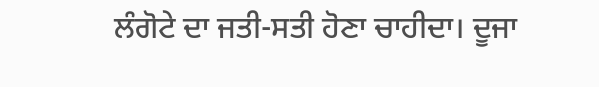ਲੰਗੋਟੇ ਦਾ ਜਤੀ-ਸਤੀ ਹੋਣਾ ਚਾਹੀਦਾ। ਦੂਜਾ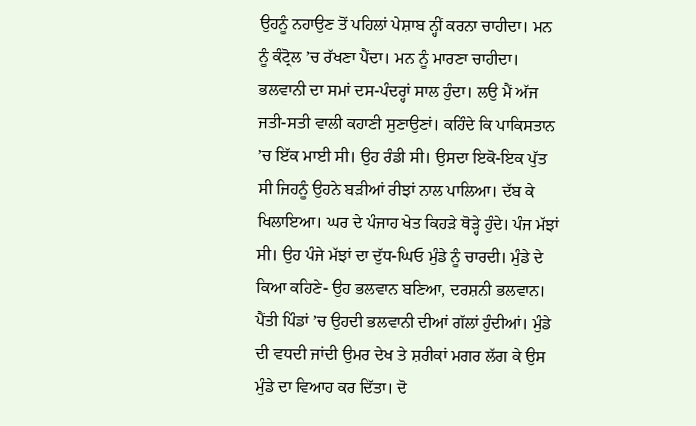ਉਹਨੂੰ ਨਹਾਉਣ ਤੋਂ ਪਹਿਲਾਂ ਪੇਸ਼ਾਬ ਨ੍ਹੀਂ ਕਰਨਾ ਚਾਹੀਦਾ। ਮਨ ਨੂੰ ਕੰਟ੍ਰੋਲ ’ਚ ਰੱਖਣਾ ਪੈਂਦਾ। ਮਨ ਨੂੰ ਮਾਰਣਾ ਚਾਹੀਦਾ। ਭਲਵਾਨੀ ਦਾ ਸਮਾਂ ਦਸ-ਪੰਦਰ੍ਹਾਂ ਸਾਲ ਹੁੰਦਾ। ਲਉ ਮੈਂ ਅੱਜ ਜਤੀ-ਸਤੀ ਵਾਲੀ ਕਹਾਣੀ ਸੁਣਾਉਣਾਂ। ਕਹਿੰਦੇ ਕਿ ਪਾਕਿਸਤਾਨ ’ਚ ਇੱਕ ਮਾਈ ਸੀ। ਉਹ ਰੰਡੀ ਸੀ। ਉਸਦਾ ਇਕੋ-ਇਕ ਪੁੱਤ ਸੀ ਜਿਹਨੂੰ ਉਹਨੇ ਬੜੀਆਂ ਰੀਝਾਂ ਨਾਲ ਪਾਲਿਆ। ਦੱਬ ਕੇ ਖਿਲਾਇਆ। ਘਰ ਦੇ ਪੰਜਾਹ ਖੇਤ ਕਿਹੜੇ ਥੋੜ੍ਹੇ ਹੁੰਦੇ। ਪੰਜ ਮੱਝਾਂ ਸੀ। ਉਹ ਪੰਜੇ ਮੱਝਾਂ ਦਾ ਦੁੱਧ-ਘਿਓ ਮੁੰਡੇ ਨੂੰ ਚਾਰਦੀ। ਮੁੰਡੇ ਦੇ ਕਿਆ ਕਹਿਣੇ- ਉਹ ਭਲਵਾਨ ਬਣਿਆ, ਦਰਸ਼ਨੀ ਭਲਵਾਨ। ਪੈਂਤੀ ਪਿੰਡਾਂ ’ਚ ਉਹਦੀ ਭਲਵਾਨੀ ਦੀਆਂ ਗੱਲਾਂ ਹੁੰਦੀਆਂ। ਮੁੰਡੇ ਦੀ ਵਧਦੀ ਜਾਂਦੀ ਉਮਰ ਦੇਖ ਤੇ ਸ਼ਰੀਕਾਂ ਮਗਰ ਲੱਗ ਕੇ ਉਸ ਮੁੰਡੇ ਦਾ ਵਿਆਹ ਕਰ ਦਿੱਤਾ। ਦੋ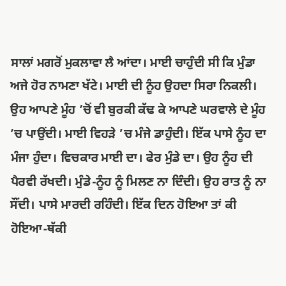ਸਾਲਾਂ ਮਗਰੋਂ ਮੁਕਲਾਵਾ ਲੈ ਆਂਦਾ। ਮਾਈ ਚਾਹੁੰਦੀ ਸੀ ਕਿ ਮੁੰਡਾ ਅਜੇ ਹੋਰ ਨਾਮਣਾ ਖੱਟੇ। ਮਾਈ ਦੀ ਨੂੰਹ ਉਹਦਾ ਸਿਰਾ ਨਿਕਲੀ। ਉਹ ਆਪਣੇ ਮੂੰਹ ’ਚੋਂ ਵੀ ਬੁਰਕੀ ਕੱਢ ਕੇ ਆਪਣੇ ਘਰਵਾਲੇ ਦੇ ਮੂੰਹ ’ਚ ਪਾਉਂਦੀ। ਮਾਈ ਵਿਹੜੇ ’ਚ ਮੰਜੇ ਡਾਹੁੰਦੀ। ਇੱਕ ਪਾਸੇ ਨੂੰਹ ਦਾ ਮੰਜਾ ਹੁੰਦਾ। ਵਿਚਕਾਰ ਮਾਈ ਦਾ। ਫੇਰ ਮੁੰਡੇ ਦਾ। ਉਹ ਨੂੰਹ ਦੀ ਪੈਰਵੀ ਰੱਖਦੀ। ਮੁੰਡੇ-ਨੂੰਹ ਨੂੰ ਮਿਲਣ ਨਾ ਦਿੰਦੀ। ਉਹ ਰਾਤ ਨੂੰ ਨਾ ਸੌਂਦੀ। ਪਾਸੇ ਮਾਰਦੀ ਰਹਿੰਦੀ। ਇੱਕ ਦਿਨ ਹੋਇਆ ਤਾਂ ਕੀ ਹੋਇਆ-ਥੱਕੀ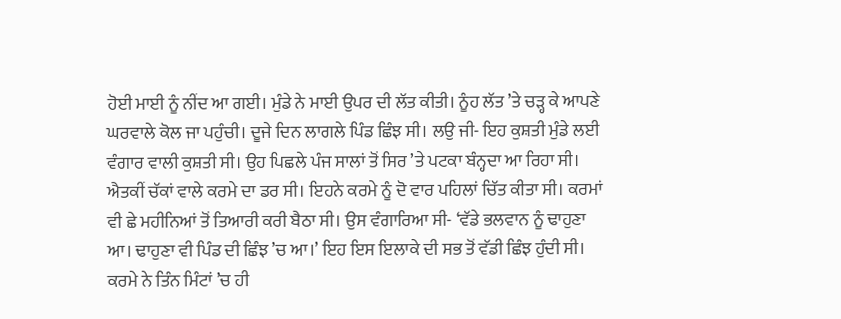ਹੋਈ ਮਾਈ ਨੂੰ ਨੀਂਦ ਆ ਗਈ। ਮੁੰਡੇ ਨੇ ਮਾਈ ਉਪਰ ਦੀ ਲੱਤ ਕੀਤੀ। ਨੂੰਹ ਲੱਤ ’ਤੇ ਚੜ੍ਹ ਕੇ ਆਪਣੇ ਘਰਵਾਲੇ ਕੋਲ ਜਾ ਪਹੁੰਚੀ। ਦੂਜੇ ਦਿਨ ਲਾਗਲੇ ਪਿੰਡ ਛਿੰਝ ਸੀ। ਲਉ ਜੀ- ਇਹ ਕੁਸ਼ਤੀ ਮੁੰਡੇ ਲਈ ਵੰਗਾਰ ਵਾਲੀ ਕੁਸ਼ਤੀ ਸੀ। ਉਹ ਪਿਛਲੇ ਪੰਜ ਸਾਲਾਂ ਤੋਂ ਸਿਰ ’ਤੇ ਪਟਕਾ ਬੰਨ੍ਹਦਾ ਆ ਰਿਹਾ ਸੀ। ਐਤਕੀਂ ਚੱਕਾਂ ਵਾਲੇ ਕਰਮੇ ਦਾ ਡਰ ਸੀ। ਇਹਨੇ ਕਰਮੇ ਨੂੰ ਦੋ ਵਾਰ ਪਹਿਲਾਂ ਚਿੱਤ ਕੀਤਾ ਸੀ। ਕਰਮਾਂ ਵੀ ਛੇ ਮਹੀਨਿਆਂ ਤੋਂ ਤਿਆਰੀ ਕਰੀ ਬੈਠਾ ਸੀ। ਉਸ ਵੰਗਾਰਿਆ ਸੀ- ‘ਵੱਡੇ ਭਲਵਾਨ ਨੂੰ ਢਾਹੁਣਾ ਆ। ਢਾਹੁਣਾ ਵੀ ਪਿੰਡ ਦੀ ਛਿੰਝ ’ਚ ਆ।’ ਇਹ ਇਸ ਇਲਾਕੇ ਦੀ ਸਭ ਤੋਂ ਵੱਡੀ ਛਿੰਝ ਹੁੰਦੀ ਸੀ। ਕਰਮੇ ਨੇ ਤਿੰਨ ਮਿੰਟਾਂ ’ਚ ਹੀ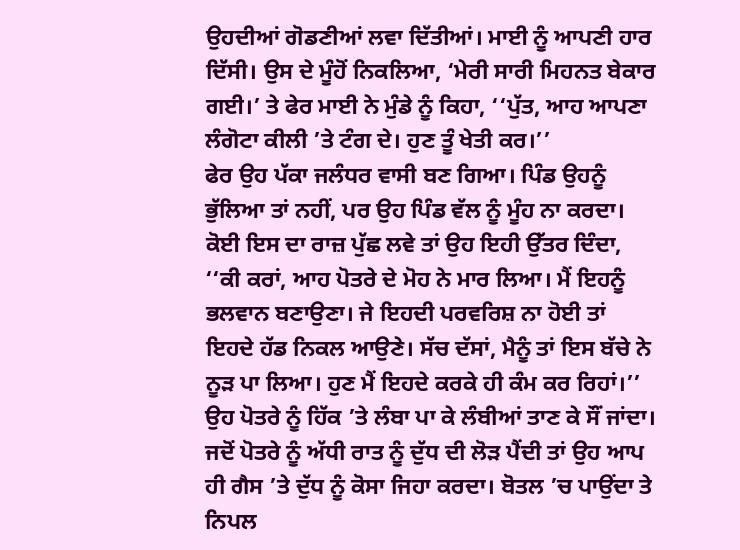ਉਹਦੀਆਂ ਗੋਡਣੀਆਂ ਲਵਾ ਦਿੱਤੀਆਂ। ਮਾਈ ਨੂੰ ਆਪਣੀ ਹਾਰ ਦਿੱਸੀ। ਉਸ ਦੇ ਮੂੰਹੋਂ ਨਿਕਲਿਆ, ‘ਮੇਰੀ ਸਾਰੀ ਮਿਹਨਤ ਬੇਕਾਰ ਗਈ।’ ਤੇ ਫੇਰ ਮਾਈ ਨੇ ਮੁੰਡੇ ਨੂੰ ਕਿਹਾ, ‘‘ਪੁੱਤ, ਆਹ ਆਪਣਾ ਲੰਗੋਟਾ ਕੀਲੀ ’ਤੇ ਟੰਗ ਦੇ। ਹੁਣ ਤੂੰ ਖੇਤੀ ਕਰ।’’
ਫੇਰ ਉਹ ਪੱਕਾ ਜਲੰਧਰ ਵਾਸੀ ਬਣ ਗਿਆ। ਪਿੰਡ ਉਹਨੂੰ ਭੁੱਲਿਆ ਤਾਂ ਨਹੀਂ, ਪਰ ਉਹ ਪਿੰਡ ਵੱਲ ਨੂੰ ਮੂੰਹ ਨਾ ਕਰਦਾ।
ਕੋਈ ਇਸ ਦਾ ਰਾਜ਼ ਪੁੱਛ ਲਵੇ ਤਾਂ ਉਹ ਇਹੀ ਉੱਤਰ ਦਿੰਦਾ, ‘‘ਕੀ ਕਰਾਂ, ਆਹ ਪੋਤਰੇ ਦੇ ਮੋਹ ਨੇ ਮਾਰ ਲਿਆ। ਮੈਂ ਇਹਨੂੰ ਭਲਵਾਨ ਬਣਾਉਣਾ। ਜੇ ਇਹਦੀ ਪਰਵਰਿਸ਼ ਨਾ ਹੋਈ ਤਾਂ ਇਹਦੇ ਹੱਡ ਨਿਕਲ ਆਉਣੇ। ਸੱਚ ਦੱਸਾਂ, ਮੈਨੂੰ ਤਾਂ ਇਸ ਬੱਚੇ ਨੇ ਨੂੜ ਪਾ ਲਿਆ। ਹੁਣ ਮੈਂ ਇਹਦੇ ਕਰਕੇ ਹੀ ਕੰਮ ਕਰ ਰਿਹਾਂ।’’
ਉਹ ਪੋਤਰੇ ਨੂੰ ਹਿੱਕ ’ਤੇ ਲੰਬਾ ਪਾ ਕੇ ਲੰਬੀਆਂ ਤਾਣ ਕੇ ਸੌਂ ਜਾਂਦਾ। ਜਦੋਂ ਪੋਤਰੇ ਨੂੰ ਅੱਧੀ ਰਾਤ ਨੂੰ ਦੁੱਧ ਦੀ ਲੋੜ ਪੈਂਦੀ ਤਾਂ ਉਹ ਆਪ ਹੀ ਗੈਸ ’ਤੇ ਦੁੱਧ ਨੂੰ ਕੋਸਾ ਜਿਹਾ ਕਰਦਾ। ਬੋਤਲ ’ਚ ਪਾਉਂਦਾ ਤੇ ਨਿਪਲ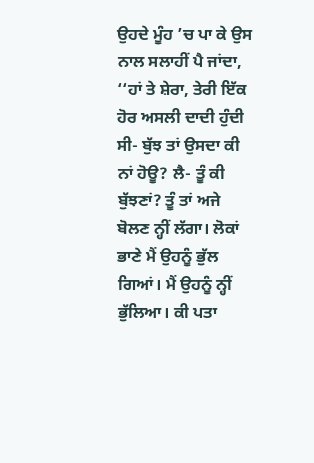ਉਹਦੇ ਮੂੰਹ ’ਚ ਪਾ ਕੇ ਉਸ ਨਾਲ ਸਲਾਹੀਂ ਪੈ ਜਾਂਦਾ, ‘‘ਹਾਂ ਤੇ ਸ਼ੇਰਾ, ਤੇਰੀ ਇੱਕ ਹੋਰ ਅਸਲੀ ਦਾਦੀ ਹੁੰਦੀ ਸੀ- ਬੁੱਝ ਤਾਂ ਉਸਦਾ ਕੀ ਨਾਂ ਹੋਊ? ਲੈ- ਤੂੰ ਕੀ ਬੁੱਝਣਾਂ? ਤੂੰ ਤਾਂ ਅਜੇ ਬੋਲਣ ਨ੍ਹੀਂ ਲੱਗਾ। ਲੋਕਾਂ ਭਾਣੇ ਮੈਂ ਉਹਨੂੰ ਭੁੱਲ ਗਿਆਂ। ਮੈਂ ਉਹਨੂੰ ਨ੍ਹੀਂ ਭੁੱਲਿਆ। ਕੀ ਪਤਾ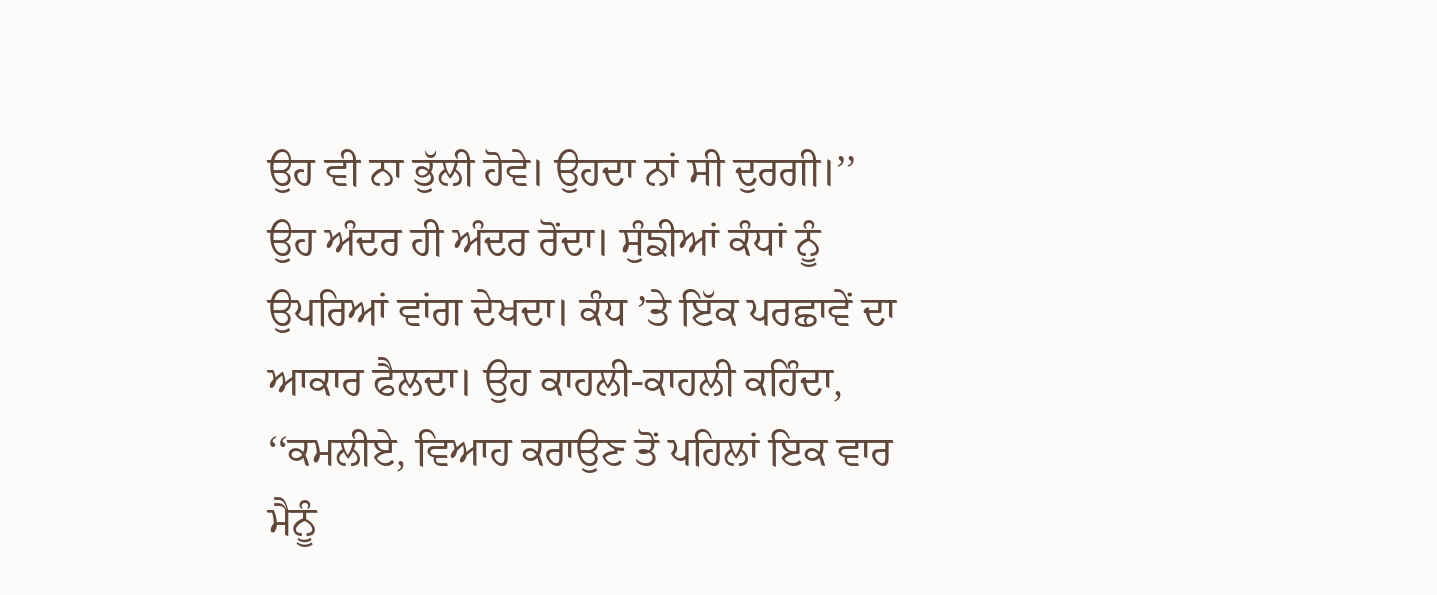ਉਹ ਵੀ ਨਾ ਭੁੱਲੀ ਹੋਵੇ। ਉਹਦਾ ਨਾਂ ਸੀ ਦੁਰਗੀ।’’
ਉਹ ਅੰਦਰ ਹੀ ਅੰਦਰ ਰੋਂਦਾ। ਸੁੰਙੀਆਂ ਕੰਧਾਂ ਨੂੰ ਉਪਰਿਆਂ ਵਾਂਗ ਦੇਖਦਾ। ਕੰਧ ’ਤੇ ਇੱਕ ਪਰਛਾਵੇਂ ਦਾ ਆਕਾਰ ਫੈਲਦਾ। ਉਹ ਕਾਹਲੀ-ਕਾਹਲੀ ਕਹਿੰਦਾ, ‘‘ਕਮਲੀਏ, ਵਿਆਹ ਕਰਾਉਣ ਤੋਂ ਪਹਿਲਾਂ ਇਕ ਵਾਰ ਮੈਨੂੰ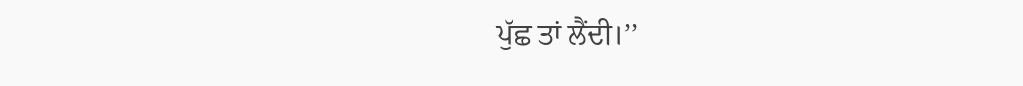ਪੁੱਛ ਤਾਂ ਲੈਂਦੀ।’’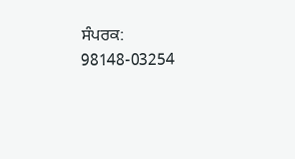ਸੰਪਰਕ: 98148-03254